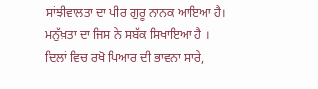ਸਾਂਝੀਵਾਲਤਾ ਦਾ ਪੀਰ ਗੁਰੂ ਨਾਨਕ ਆਇਆ ਹੈ।
ਮਨੁੱਖ਼ਤਾ ਦਾ ਜਿਸ ਨੇ ਸਬੱਕ ਸਿਖਾਇਆ ਹੈ ।
ਦਿਲਾਂ ਵਿਚ ਰਖੋ ਪਿਆਰ ਦੀ ਭਾਵਨਾ ਸਾਰੇ,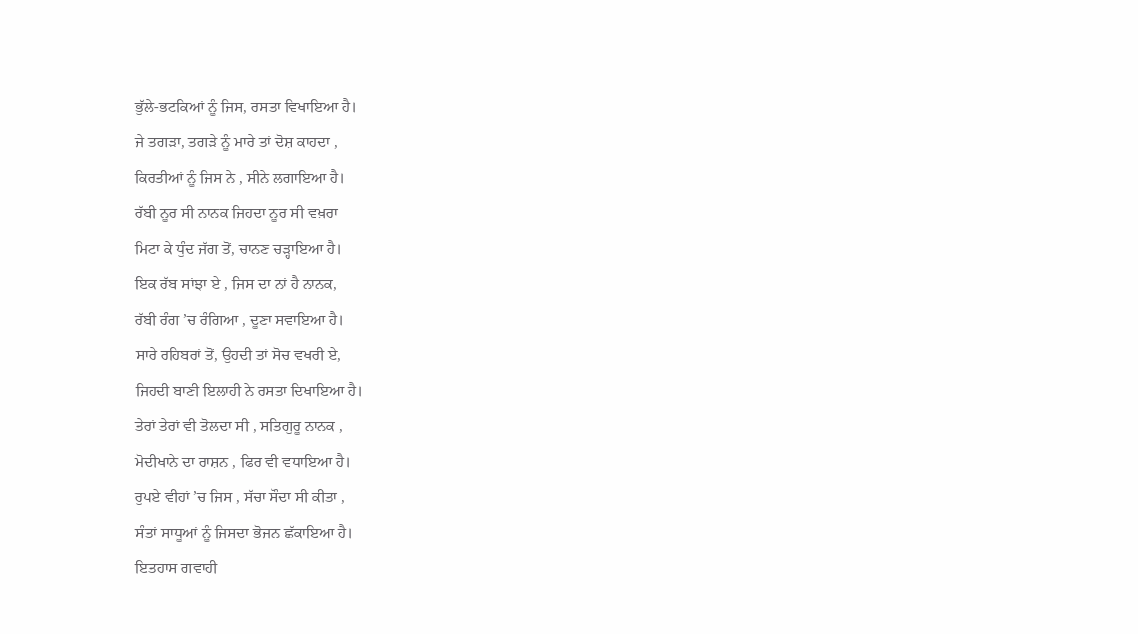ਭੁੱਲੇ-ਭਟਕਿਆਂ ਨੂੰ ਜਿਸ, ਰਸਤਾ ਵਿਖਾਇਆ ਹੈ।
ਜੇ ਤਗੜਾ, ਤਗੜੇ ਨੂੰ ਮਾਰੇ ਤਾਂ ਦੋਸ਼ ਕਾਹਦਾ ,
ਕਿਰਤੀਆਂ ਨੂੰ ਜਿਸ ਨੇ , ਸੀਨੇ ਲਗਾਇਆ ਹੈ।
ਰੱਬੀ ਨੂਰ ਸੀ ਨਾਨਕ ਜਿਹਦਾ ਨੂਰ ਸੀ ਵਖ਼ਰਾ
ਮਿਟਾ ਕੇ ਧੁੰਦ ਜੱਗ ਤੋਂ, ਚਾਨਣ ਚੜ੍ਹਾਇਆ ਹੈ।
ਇਕ ਰੱਬ ਸਾਂਝਾ ਏ , ਜਿਸ ਦਾ ਨਾਂ ਹੈ ਨਾਨਕ,
ਰੱਬੀ ਰੰਗ ’ਚ ਰੰਗਿਆ , ਦੂਣਾ ਸਵਾਇਆ ਹੈ।
ਸਾਰੇ ਰਹਿਬਰਾਂ ਤੋਂ, ਉਹਦੀ ਤਾਂ ਸੋਚ ਵਖਰੀ ਏ,
ਜਿਹਦੀ ਬਾਣੀ ਇਲਾਹੀ ਨੇ ਰਸਤਾ ਦਿਖਾਇਆ ਹੈ।
ਤੇਰਾਂ ਤੇਰਾਂ ਵੀ ਤੋਲਦਾ ਸੀ , ਸਤਿਗੁਰੂ ਨਾਨਕ ,
ਮੋਦੀਖਾਨੇ ਦਾ ਰਾਸ਼ਨ , ਫਿਰ ਵੀ ਵਧਾਇਆ ਹੈ।
ਰੁਪਏ ਵੀਹਾਂ ’ਚ ਜਿਸ , ਸੱਚਾ ਸੌਦਾ ਸੀ ਕੀਤਾ ,
ਸੰਤਾਂ ਸਾਧੂਆਂ ਨੂੰ ਜਿਸਦਾ ਭੋਜਨ ਛੱਕਾਇਆ ਹੈ।
ਇਤਹਾਸ ਗਵਾਹੀ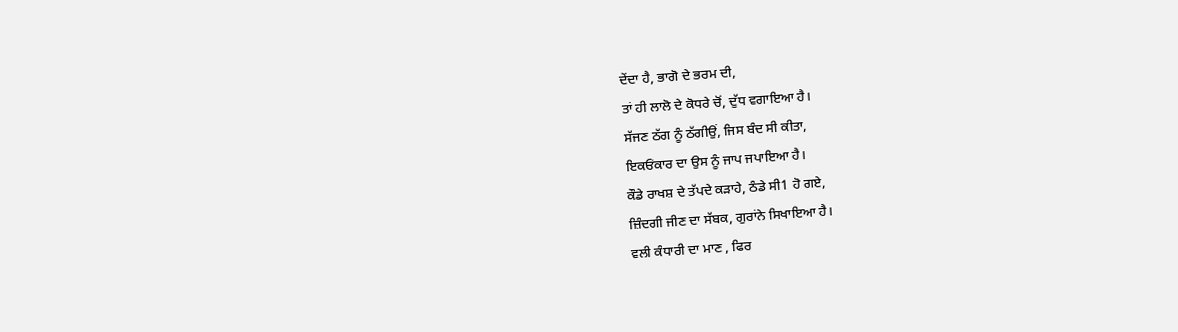ਦੇਂਦਾ ਹੈ, ਭਾਗੋ ਦੇ ਭਰਮ ਦੀ,
ਤਾਂ ਹੀ ਲਾਲੋ ਦੇ ਕੋਧਰੇ ਚੋਂ, ਦੁੱਧ ਵਗਾਇਆ ਹੈ।
ਸੱਜਣ ਠੱਗ ਨੂੰ ਠੱਗੀਉਂ, ਜਿਸ ਬੰਦ ਸੀ ਕੀਤਾ,
ਇਕਓਂਕਾਰ ਦਾ ਉਸ ਨੂੰ ਜਾਪ ਜਪਾਇਆ ਹੈ।
ਕੌਡੇ ਰਾਖਸ਼ ਦੇ ਤੱਪਦੇ ਕੜਾਹੇ, ਠੰਡੇ ਸੀ1 ਹੋ ਗਏ,
ਜ਼ਿੰਦਗੀ ਜੀਣ ਦਾ ਸੱਬਕ, ਗੁਰਾਂਨੇ ਸਿਖਾਇਆ ਹੈ।
ਵਲੀ ਕੰਧਾਰੀ ਦਾ ਮਾਣ , ਫਿਰ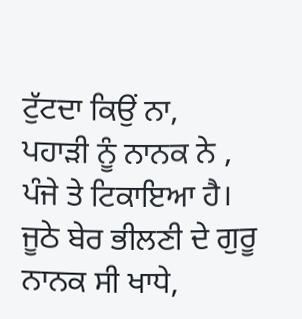ਟੁੱਟਦਾ ਕਿਉਂ ਨਾ,
ਪਹਾੜੀ ਨੂੰ ਨਾਨਕ ਨੇ , ਪੰਜੇ ਤੇ ਟਿਕਾਇਆ ਹੈ।
ਜੂਠੇ ਬੇਰ ਭੀਲਣੀ ਦੇ ਗੁਰੂ ਨਾਨਕ ਸੀ ਖਾਧੇ,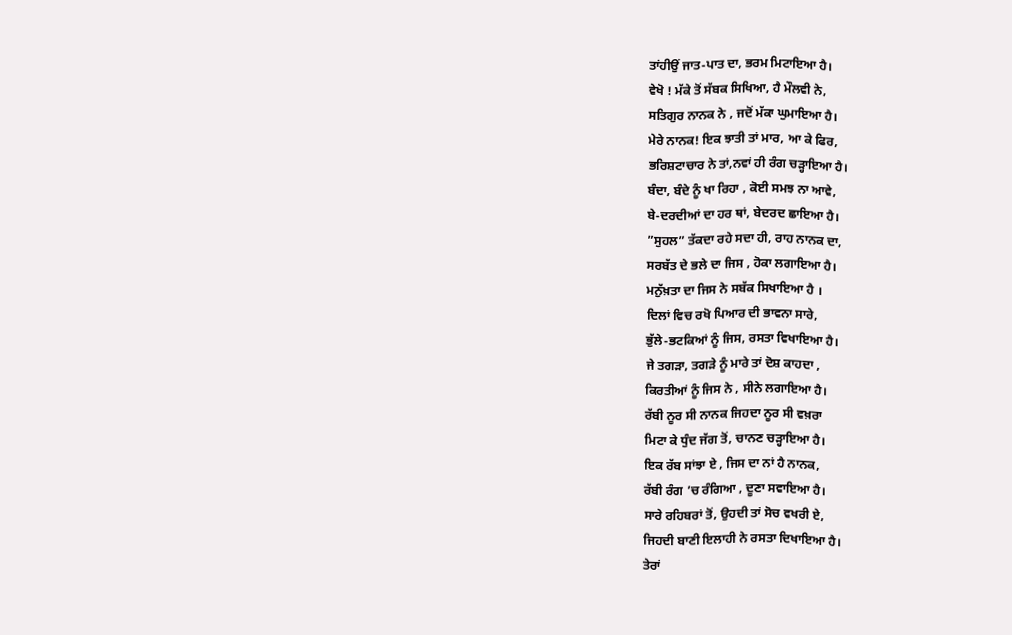ਤਾਂਹੀਉਂ ਜਾਤ-ਪਾਤ ਦਾ, ਭਰਮ ਮਿਟਾਇਆ ਹੈ।
ਵੇਖੋ ! ਮੱਕੇ ਤੋਂ ਸੱਬਕ ਸਿਖਿਆ, ਹੈ ਮੌਲਵੀ ਨੇ,
ਸਤਿਗੁਰ ਨਾਨਕ ਨੇ , ਜਦੋਂ ਮੱਕਾ ਘੁਮਾਇਆ ਹੈ।
ਮੇਰੇ ਨਾਨਕ! ਇਕ ਝਾਤੀ ਤਾਂ ਮਾਰ, ਆ ਕੇ ਫਿਰ,
ਭਰਿਸ਼ਟਾਚਾਰ ਨੇ ਤਾਂ,ਨਵਾਂ ਹੀ ਰੰਗ ਚੜ੍ਹਾਇਆ ਹੈ।
ਬੰਦਾ, ਬੰਦੇ ਨੂੰ ਖਾ ਰਿਹਾ , ਕੋਈ ਸਮਝ ਨਾ ਆਵੇ,
ਬੇ-ਦਰਦੀਆਂ ਦਾ ਹਰ ਥਾਂ, ਬੇਦਰਦ ਛਾਇਆ ਹੈ।
”ਸੁਹਲ” ਤੱਕਦਾ ਰਹੇ ਸਦਾ ਹੀ, ਰਾਹ ਨਾਨਕ ਦਾ,
ਸਰਬੱਤ ਦੇ ਭਲੇ ਦਾ ਜਿਸ , ਹੋਕਾ ਲਗਾਇਆ ਹੈ।
ਮਨੁੱਖ਼ਤਾ ਦਾ ਜਿਸ ਨੇ ਸਬੱਕ ਸਿਖਾਇਆ ਹੈ ।
ਦਿਲਾਂ ਵਿਚ ਰਖੋ ਪਿਆਰ ਦੀ ਭਾਵਨਾ ਸਾਰੇ,
ਭੁੱਲੇ-ਭਟਕਿਆਂ ਨੂੰ ਜਿਸ, ਰਸਤਾ ਵਿਖਾਇਆ ਹੈ।
ਜੇ ਤਗੜਾ, ਤਗੜੇ ਨੂੰ ਮਾਰੇ ਤਾਂ ਦੋਸ਼ ਕਾਹਦਾ ,
ਕਿਰਤੀਆਂ ਨੂੰ ਜਿਸ ਨੇ , ਸੀਨੇ ਲਗਾਇਆ ਹੈ।
ਰੱਬੀ ਨੂਰ ਸੀ ਨਾਨਕ ਜਿਹਦਾ ਨੂਰ ਸੀ ਵਖ਼ਰਾ
ਮਿਟਾ ਕੇ ਧੁੰਦ ਜੱਗ ਤੋਂ, ਚਾਨਣ ਚੜ੍ਹਾਇਆ ਹੈ।
ਇਕ ਰੱਬ ਸਾਂਝਾ ਏ , ਜਿਸ ਦਾ ਨਾਂ ਹੈ ਨਾਨਕ,
ਰੱਬੀ ਰੰਗ ’ਚ ਰੰਗਿਆ , ਦੂਣਾ ਸਵਾਇਆ ਹੈ।
ਸਾਰੇ ਰਹਿਬਰਾਂ ਤੋਂ, ਉਹਦੀ ਤਾਂ ਸੋਚ ਵਖਰੀ ਏ,
ਜਿਹਦੀ ਬਾਣੀ ਇਲਾਹੀ ਨੇ ਰਸਤਾ ਦਿਖਾਇਆ ਹੈ।
ਤੇਰਾਂ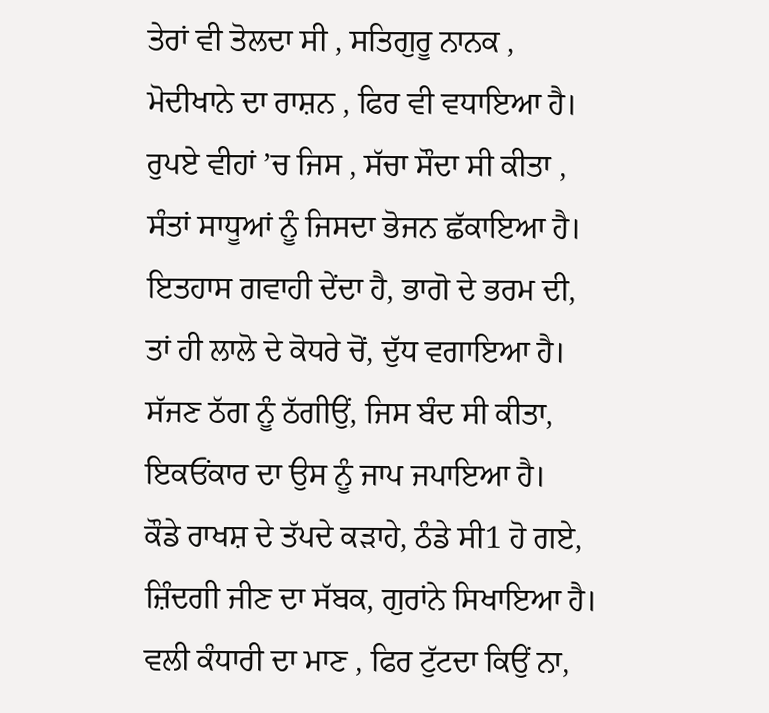ਤੇਰਾਂ ਵੀ ਤੋਲਦਾ ਸੀ , ਸਤਿਗੁਰੂ ਨਾਨਕ ,
ਮੋਦੀਖਾਨੇ ਦਾ ਰਾਸ਼ਨ , ਫਿਰ ਵੀ ਵਧਾਇਆ ਹੈ।
ਰੁਪਏ ਵੀਹਾਂ ’ਚ ਜਿਸ , ਸੱਚਾ ਸੌਦਾ ਸੀ ਕੀਤਾ ,
ਸੰਤਾਂ ਸਾਧੂਆਂ ਨੂੰ ਜਿਸਦਾ ਭੋਜਨ ਛੱਕਾਇਆ ਹੈ।
ਇਤਹਾਸ ਗਵਾਹੀ ਦੇਂਦਾ ਹੈ, ਭਾਗੋ ਦੇ ਭਰਮ ਦੀ,
ਤਾਂ ਹੀ ਲਾਲੋ ਦੇ ਕੋਧਰੇ ਚੋਂ, ਦੁੱਧ ਵਗਾਇਆ ਹੈ।
ਸੱਜਣ ਠੱਗ ਨੂੰ ਠੱਗੀਉਂ, ਜਿਸ ਬੰਦ ਸੀ ਕੀਤਾ,
ਇਕਓਂਕਾਰ ਦਾ ਉਸ ਨੂੰ ਜਾਪ ਜਪਾਇਆ ਹੈ।
ਕੌਡੇ ਰਾਖਸ਼ ਦੇ ਤੱਪਦੇ ਕੜਾਹੇ, ਠੰਡੇ ਸੀ1 ਹੋ ਗਏ,
ਜ਼ਿੰਦਗੀ ਜੀਣ ਦਾ ਸੱਬਕ, ਗੁਰਾਂਨੇ ਸਿਖਾਇਆ ਹੈ।
ਵਲੀ ਕੰਧਾਰੀ ਦਾ ਮਾਣ , ਫਿਰ ਟੁੱਟਦਾ ਕਿਉਂ ਨਾ,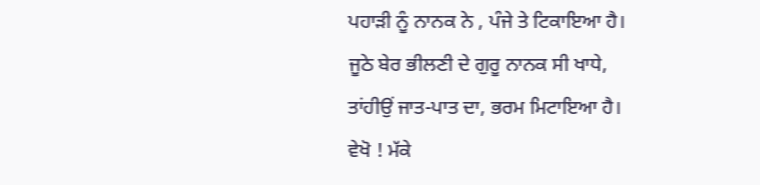ਪਹਾੜੀ ਨੂੰ ਨਾਨਕ ਨੇ , ਪੰਜੇ ਤੇ ਟਿਕਾਇਆ ਹੈ।
ਜੂਠੇ ਬੇਰ ਭੀਲਣੀ ਦੇ ਗੁਰੂ ਨਾਨਕ ਸੀ ਖਾਧੇ,
ਤਾਂਹੀਉਂ ਜਾਤ-ਪਾਤ ਦਾ, ਭਰਮ ਮਿਟਾਇਆ ਹੈ।
ਵੇਖੋ ! ਮੱਕੇ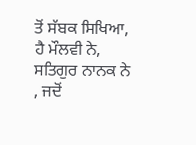ਤੋਂ ਸੱਬਕ ਸਿਖਿਆ, ਹੈ ਮੌਲਵੀ ਨੇ,
ਸਤਿਗੁਰ ਨਾਨਕ ਨੇ , ਜਦੋਂ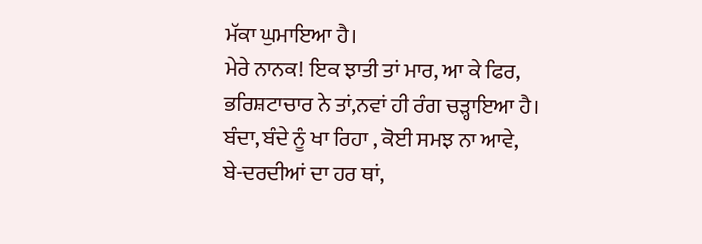ਮੱਕਾ ਘੁਮਾਇਆ ਹੈ।
ਮੇਰੇ ਨਾਨਕ! ਇਕ ਝਾਤੀ ਤਾਂ ਮਾਰ, ਆ ਕੇ ਫਿਰ,
ਭਰਿਸ਼ਟਾਚਾਰ ਨੇ ਤਾਂ,ਨਵਾਂ ਹੀ ਰੰਗ ਚੜ੍ਹਾਇਆ ਹੈ।
ਬੰਦਾ, ਬੰਦੇ ਨੂੰ ਖਾ ਰਿਹਾ , ਕੋਈ ਸਮਝ ਨਾ ਆਵੇ,
ਬੇ-ਦਰਦੀਆਂ ਦਾ ਹਰ ਥਾਂ,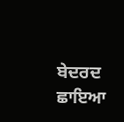ਬੇਦਰਦ ਛਾਇਆ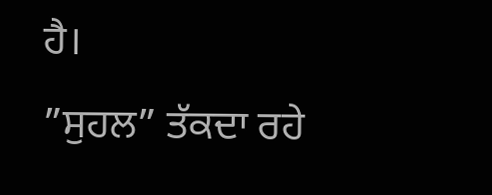ਹੈ।
”ਸੁਹਲ” ਤੱਕਦਾ ਰਹੇ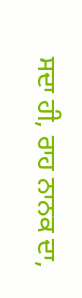ਸਦਾ ਹੀ, ਰਾਹ ਨਾਨਕ ਦਾ,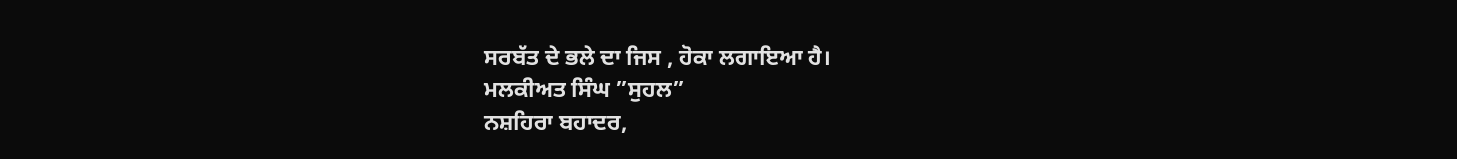ਸਰਬੱਤ ਦੇ ਭਲੇ ਦਾ ਜਿਸ , ਹੋਕਾ ਲਗਾਇਆ ਹੈ।
ਮਲਕੀਅਤ ਸਿੰਘ ”ਸੁਹਲ”
ਨਸ਼ਹਿਰਾ ਬਹਾਦਰ,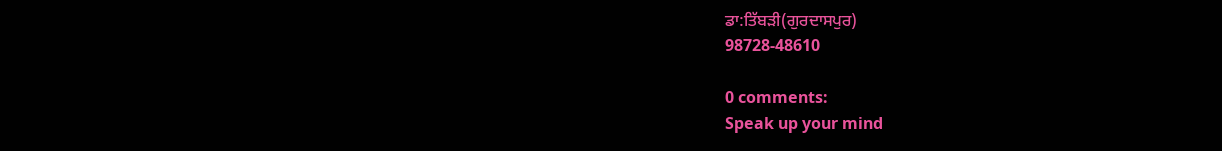ਡਾ:ਤਿੱਬੜੀ(ਗੁਰਦਾਸਪੁਰ)
98728-48610

0 comments:
Speak up your mind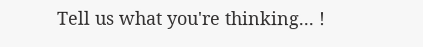Tell us what you're thinking... !